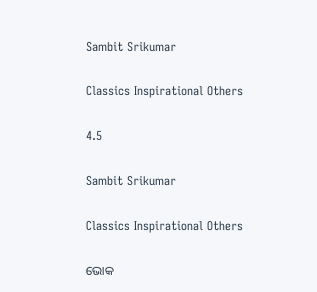Sambit Srikumar

Classics Inspirational Others

4.5

Sambit Srikumar

Classics Inspirational Others

ଭୋକ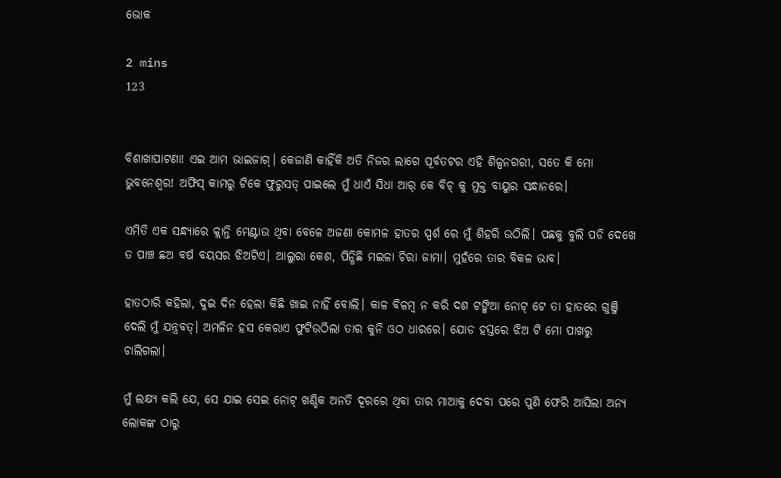ଭୋକ

2 mins
123


ବିଶାଖାପାଟଣା! ଏଇ ଆମ ଭାଇଜାଗ୍। କେଜାଣି କାହିଁକି ଅତି ନିଜର ଲାଗେ ପୂର୍ବତଟର ଏହି ଶିଳ୍ପନଗରୀ, ସତେ କି ମୋ ଭୁବନେଶ୍ବର! ଅଫିସ୍ କାମରୁ ଟିକେ ଫୁରୁସତ୍ ପାଇଲେ ମୁଁ ଧାଏଁ ସିଧା ଆର୍ କେ ବିଚ୍ କୁ ମୁକ୍ତ ବାୟୁର ସନ୍ଧାନରେ।

ଏମିତି ଏକ ସନ୍ଧ୍ୟାରେ କ୍ଲାନ୍ତି ମେଣ୍ଟାଉ ଥିବା ବେଳେ ଅଜଣା କୋମଳ ହାତର ସ୍ପର୍ଶ ରେ ମୁଁ ଶିହରି ଉଠିଲି। ପଛକୁ ବୁଲି ପଡି ଦେଖେ ତ ପାଞ୍ଚ ଛଅ ବର୍ଷ ବୟସର ଝିଅଟିଏ। ଆଲୁରା କେଶ, ପିନ୍ଧିଛି ମଇଳା ଚିରା ଜାମା। ମୁହଁରେ ତାର ବିକଳ ଭାବ।

ହାତଠାରି କହିଲା, ଦୁଇ ଦିନ ହେଲା କିଛି ଖାଇ ନାହିଁ ବୋଲି। କାଳ ବିଳମ୍ବ ନ କରି ଦଶ ଟଙ୍କିଆ ନୋଟ୍ ଟେ ତା ହାତରେ ଗୁଞ୍ଜି ଦେଲି ମୁଁ ଯନ୍ତ୍ରବତ୍। ଅମଳିନ ହସ କେରାଏ ଫୁଟିଉଠିଲା ତାର କୁନି ଓଠ ଧାରରେ। ଯୋଡ ହସ୍ତରେ ଝିଅ ଟି ମୋ ପାଖରୁ ଚାଲିଗଲା।

ମୁଁ ଲକ୍ଷ୍ୟ କଲି ଯେ, ସେ ଯାଇ ସେଇ ନୋଟ୍ ଖଣ୍ଡିକ ଅନତି ଦୂରରେ ଥିବା ତାର ମାଆକୁ ଦେବା ପରେ ପୁଣି ଫେରି ଆସିଲା ଅନ୍ୟ ଲୋକଙ୍କ ଠାରୁ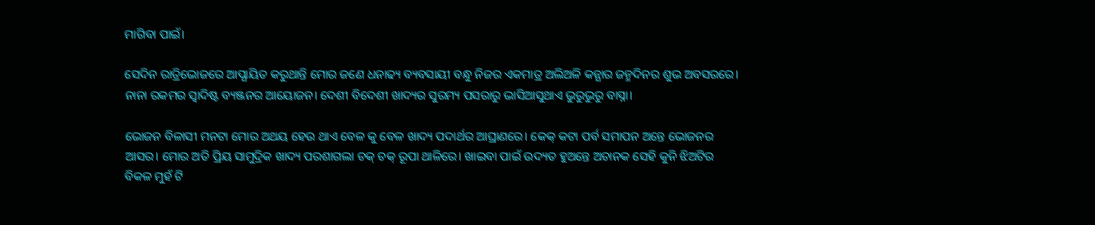ମାଗିବା ପାଇଁ।

ସେଦିନ ରାତ୍ରିଭୋଜରେ ଆପ୍ଯାୟିତ କରୁଥାନ୍ତି ମୋର ଜଣେ ଧନାଢ୍ୟ ବ୍ୟବସାୟୀ ବନ୍ଧୁ ନିଜର ଏକମାତ୍ର ଅଲିଅଳି କନ୍ଯାର ଜନ୍ମଦିନର ଶୁଭ ଅବସରରେ। ନାନା ରକମର ସ୍ବାଦିଷ୍ଟ ବ୍ୟଞ୍ଜନର ଆୟୋଜନ। ଦେଶୀ ବିଦେଶୀ ଖାଦ୍ୟର ସୁରମ୍ୟ ପସରାରୁ ଭାସିଆସୁଥାଏ ଭୁରୁଭୁରୁ ବାସ୍ନା।

ଭୋଜନ ବିଳାସୀ ମନଟା ମୋର ଅଥୟ ହେଉ ଥାଏ ବେଳ କୁ ବେଳ ଖାଦ୍ୟ ପଦାର୍ଥର ଆଘ୍ରାଣରେ। କେକ୍ କଟା ପର୍ବ ସମାପନ ଅନ୍ତେ ଭୋଜନର ଆସର। ମୋର ଅତି ପ୍ରିୟ ସାମୁଦ୍ରିକ ଖାଦ୍ୟ ପରଶାଗଲା ଚକ୍ ଚକ୍ ରୂପା ଥାଳିରେ। ଖାଇବା ପାଇଁ ଉଦ୍ୟତ ହୁଅନ୍ତେ ଅଚାନକ ସେହି କୁନି ଝିଅଟିର ବିକଳ ମୁହଁ ଟି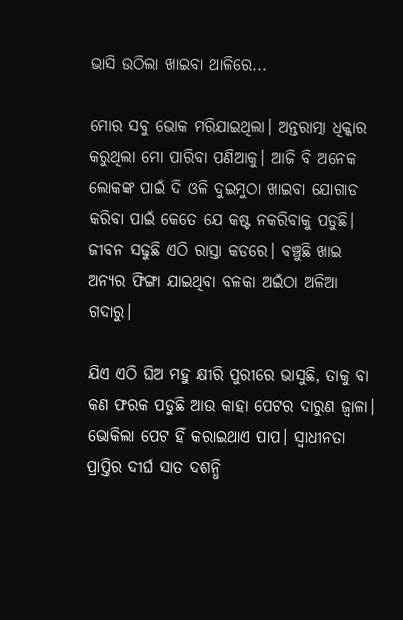ଭାସି ଉଠିଲା ଖାଇବା ଥାଳିରେ...

ମୋର ସବୁ ଭୋକ ମରିଯାଇଥିଲା। ଅନ୍ତରାତ୍ମା ଧିକ୍କାର କରୁଥିଲା ମୋ ପାରିବା ପଣିଆକୁ। ଆଜି ବି ଅନେକ ଲୋକଙ୍କ ପାଇଁ ଦି ଓଳି ଦୁଇମୁଠା ଖାଇବା ଯୋଗାଡ କରିବା ପାଇଁ କେତେ ଯେ କଷ୍ଟ ନକରିବାକୁ ପଡୁଛି। ଜୀବନ ସଢୁଛି ଏଠି ରାସ୍ତା କଡରେ। ବଞ୍ଚୁଛି ଖାଇ ଅନ୍ୟର ଫିଙ୍ଗା ଯାଇଥିବା ବଳକା ଅଇଁଠା ଅଳିଆ ଗଦାରୁ।

ଯିଏ ଏଠି ଘିଅ ମହୁ କ୍ଷୀରି ପୁରୀରେ ଭାସୁଛି, ତାକୁ ବା କଣ ଫରକ ପଡୁଛି ଆଉ କାହା ପେଟର ଦାରୁଣ ଜ୍ବାଳା। ଭୋକିଲା ପେଟ ହିଁ କରାଇଥାଏ ପାପ। ସ୍ଵାଧୀନତା ପ୍ରାପ୍ତିର ଦୀର୍ଘ ସାତ ଦଶନ୍ଧି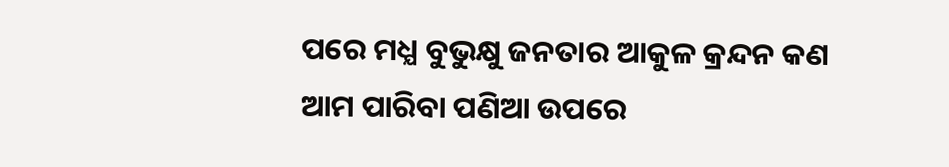ପରେ ମଧ୍ଯ ବୁଭୁକ୍ଷୁ ଜନତାର ଆକୁଳ କ୍ରନ୍ଦନ କଣ ଆମ ପାରିବା ପଣିଆ ଉପରେ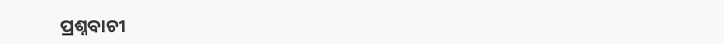ପ୍ରଶ୍ନବାଚୀ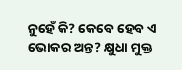ନୁହେଁ କି? କେବେ ହେବ ଏ ଭୋକର ଅନ୍ତ? କ୍ଷୁଧା ମୁକ୍ତ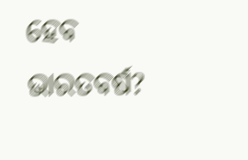ହେବ ଭାରତବର୍ଷ?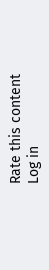Rate this content
Log in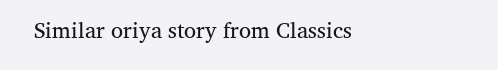Similar oriya story from Classics